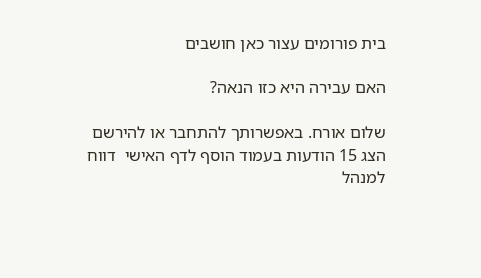בית פורומים עצור כאן חושבים

האם עבירה היא כזו הנאה?

שלום אורח. באפשרותך להתחבר או להירשם
הצג 15 הודעות בעמוד הוסף לדף האישי  דווח למנהל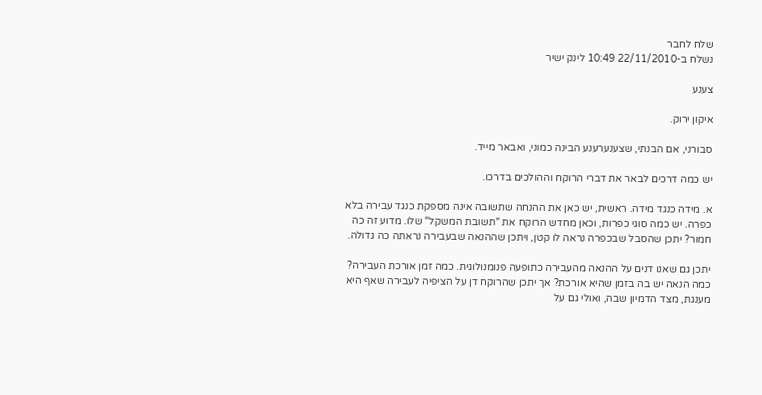שלח לחבר
נשלח ב-22/11/2010 10:49 לינק ישיר

צענע

איקון ירוק.

סבורני, אם הבנתי, שצענערענע הבינה כמוני, ואבאר מייד.

יש כמה דרכים לבאר את דברי הרוקח וההולכים בדרכו.

א. מידה כנגד מידה. ראשית, יש כאן את ההנחה שתשובה אינה מספקת כנגד עבירה בלא כפרה. יש כמה סוגי כפרות, וכאן מחדש הרוקח את "תשובת המשקל" שלו. מדוע זה כה חמור? יתכן שהסבל שבכפרה נראה לו קטן, ויתכן שההנאה שבעבירה נראתה כה גדולה.

יתכן גם שאנו דנים על ההנאה מהעבירה כתופעה פנומנולוגית. כמה זמן אורכת העבירה? כמה הנאה יש בה בזמן שהיא אורכת? אך יתכן שהרוקח דן על הציפיה לעבירה שאף היא מענגת, מצד הדמיון שבה, ואולי גם על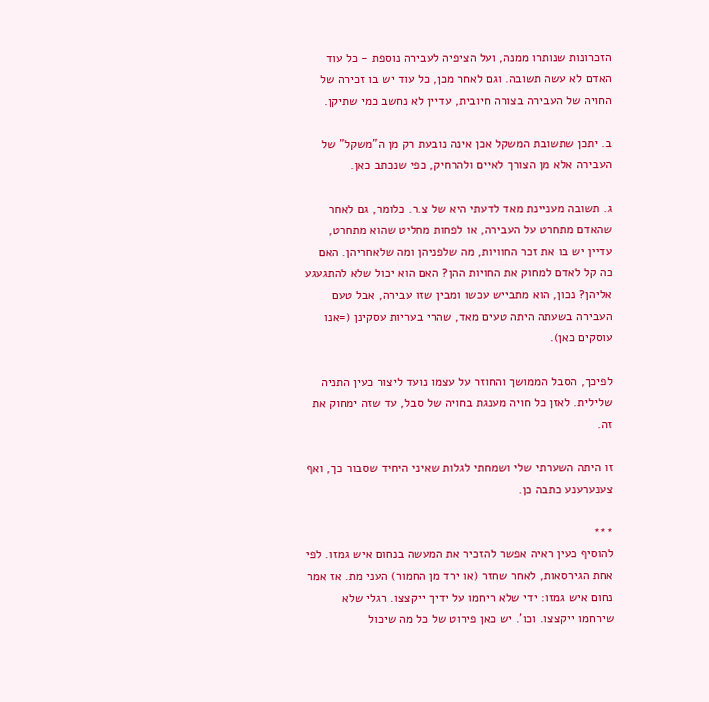הזכרונות שנותרו ממנה, ועל הציפיה לעבירה נוספת - כל עוד האדם לא עשה תשובה. וגם לאחר מכן, כל עוד יש בו זכירה של החויה של העבירה בצורה חיובית, עדיין לא נחשב כמי שתיקן.

ב. יתכן שתשובת המשקל אכן אינה נובעת רק מן ה"משקל" של העבירה אלא מן הצורך לאיים ולהרחיק, כפי שנכתב כאן.

ג. תשובה מעניינת מאד לדעתי היא של צ.ר. כלומר, גם לאחר שהאדם מתחרט על העבירה, או לפחות מחליט שהוא מתחרט, עדיין יש בו את זכר החוויות, מה שלפניהן ומה שלאחריהן. האם כה קל לאדם למחוק את החויות ההן? האם הוא יכול שלא להתגעגע אליהן? נכון, הוא מתבייש עכשו ומבין שזו עבירה, אבל טעם העבירה בשעתה היתה טעים מאד, שהרי בעריות עסקינן (=אנו עוסקים כאן).

לפיכך, הסבל הממושך והחוזר על עצמו נועד ליצור כעין התניה שלילית. לאזן כל חויה מענגת בחויה של סבל, עד שזה ימחוק את זה.

זו היתה השערתי שלי ושמחתי לגלות שאיני היחיד שסבור כך, ואף צענערענע כתבה כן.

***
להוסיף כעין ראיה אפשר להזכיר את המעשה בנחום איש גמזו. לפי אחת הגירסאות, לאחר שחזר (או ירד מן החמור) העני מת. אז אמר נחום איש גמזו: ידי שלא ריחמו על ידיך ייקצצו. רגלי שלא שירחמו ייקצצו. וכו'. יש כאן פירוט של כל מה שיכול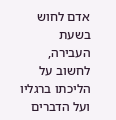אדם לחוש בשעת העבירה, לחשוב על הליכתו ברגליו ועל הדברים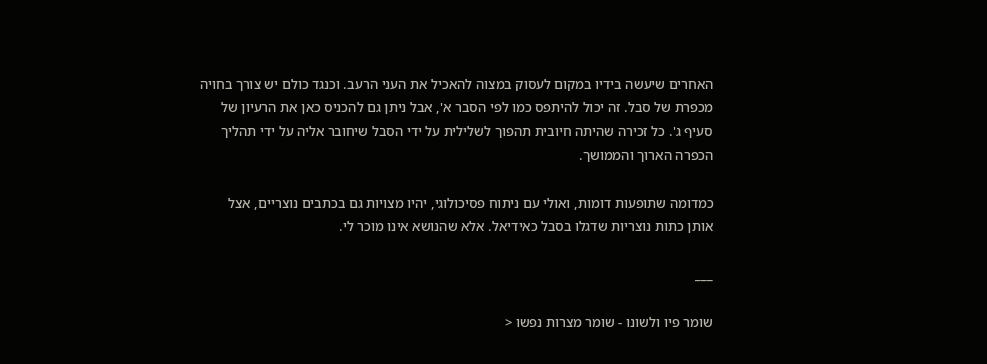האחרים שיעשה בידיו במקום לעסוק במצוה להאכיל את העני הרעב. וכנגד כולם יש צורך בחויה מכפרת של סבל. זה יכול להיתפס כמו לפי הסבר א', אבל ניתן גם להכניס כאן את הרעיון של סעיף ג'. כל זכירה שהיתה חיובית תהפוך לשלילית על ידי הסבל שיחובר אליה על ידי תהליך הכפרה הארוך והממושך.

כמדומה שתופעות דומות, ואולי עם ניתוח פסיכולוגי, יהיו מצויות גם בכתבים נוצריים, אצל אותן כתות נוצריות שדגלו בסבל כאידיאל. אלא שהנושא אינו מוכר לי.

___

שומר פיו ולשונו - שומר מצרות נפשו <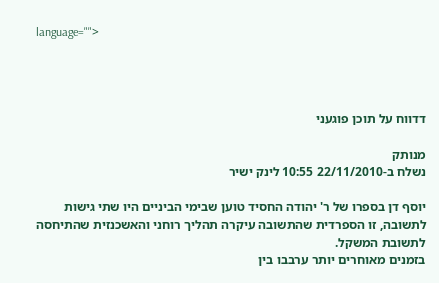language="">




דדווח על תוכן פוגעני

מנותק
נשלח ב-22/11/2010 10:55 לינק ישיר

יוסף דן בספרו של ר' יהודה החסיד טוען שבימי הביניים היו שתי גישות לתשובה, זו הספרדית שהתשובה עיקרה תהליך רוחני והאשכנזית שהתיחסה לתשובת המשקל.
בזמנים מאוחרים יותר ערבבו בין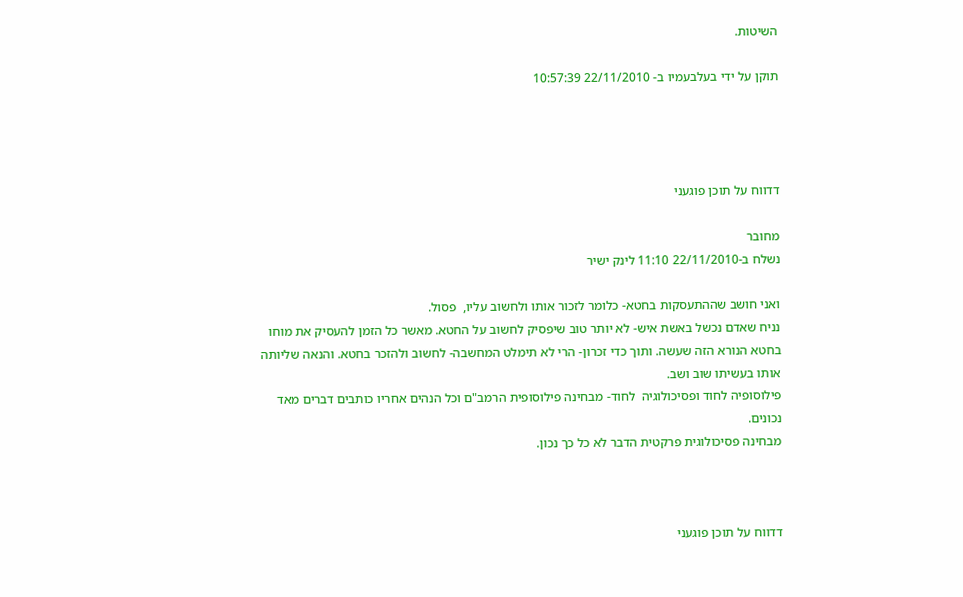השיטות.

תוקן על ידי בעלבעמיו ב- 22/11/2010 10:57:39




דדווח על תוכן פוגעני

מחובר
נשלח ב-22/11/2010 11:10 לינק ישיר

ואני חושב שההתעסקות בחטא- כלומר לזכור אותו ולחשוב עליו,  פסול.
נניח שאדם נכשל באשת איש- לא יותר טוב שיפסיק לחשוב על החטא. מאשר כל הזמן להעסיק את מוחו בחטא הנורא הזה שעשה. ותוך כדי זכרון- הרי לא תימלט המחשבה- לחשוב ולהזכר בחטא. והנאה שליותה אותו בעשיתו שוב ושב.
פילוסופיה לחוד ופסיכולוגיה  לחוד- מבחינה פילוסופית הרמב"ם וכל הנהים אחריו כותבים דברים מאד נכונים.
מבחינה פסיכולוגית פרקטית הדבר לא כל כך נכון.



דדווח על תוכן פוגעני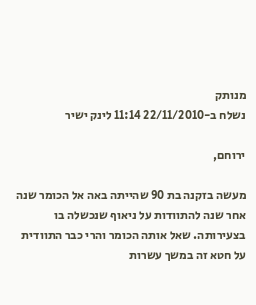מנותק
נשלח ב-22/11/2010 11:14 לינק ישיר

ירוחם,

מעשה בזקנה בת 90 שהייתה באה אל הכומר שנה אחר שנה להתוודות על ניאוף שנכשלה בו בצעירותה. שאל אותה הכומר והרי כבר התוודית על חטא זה במשך עשרות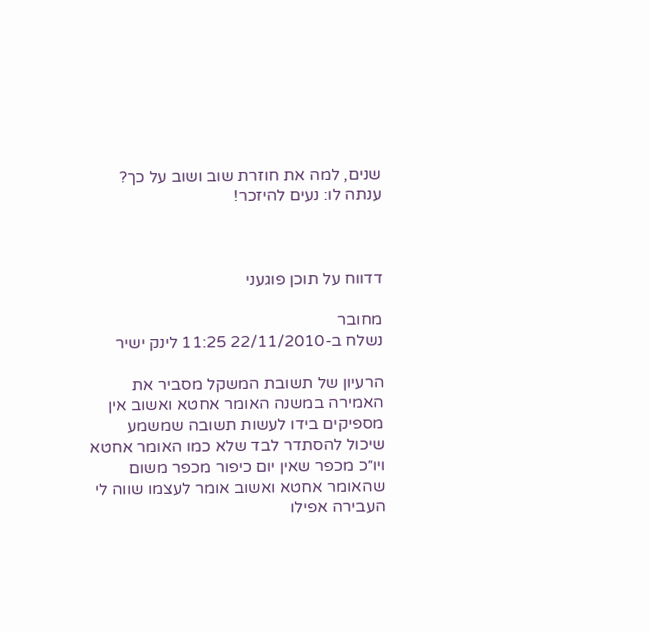שנים, למה את חוזרת שוב ושוב על כך? ענתה לו: נעים להיזכר!



דדווח על תוכן פוגעני

מחובר
נשלח ב-22/11/2010 11:25 לינק ישיר

הרעיון של תשובת המשקל מסביר את האמירה במשנה האומר אחטא ואשוב אין מספיקים בידו לעשות תשובה שמשמע שיכול להסתדר לבד שלא כמו האומר אחטא ויו״כ מכפר שאין יום כיפור מכפר משום שהאומר אחטא ואשוב אומר לעצמו שווה לי העבירה אפילו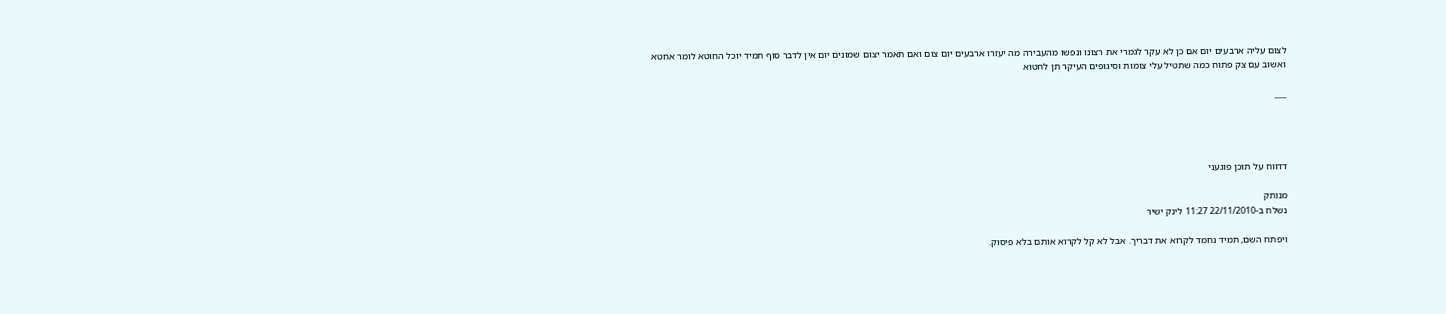לצום עליה ארבעים יום אם כן לא עקר לגמרי את רצונו ונפשו מהעבירה מה יעזרו ארבעים יום צום ואם תאמר יצום שמונים יום אין לדבר סוף תמיד יוכל החוטא לומר אחטא ואשוב עם צק פתוח כמה שתטיל עלי צומות וסיגופים העיקר תן לחטוא

___




דדווח על תוכן פוגעני

מנותק
נשלח ב-22/11/2010 11:27 לינק ישיר

ויפתח השם, תמיד נחמד לקרוא את דבריך. אבל לא קל לקרוא אותם בלא פיסוק.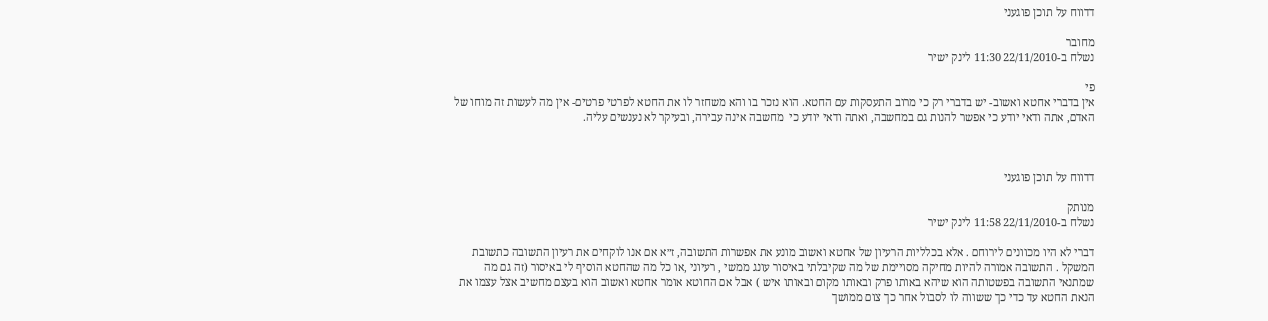דדווח על תוכן פוגעני

מחובר
נשלח ב-22/11/2010 11:30 לינק ישיר

פי
אין בדברי אחטא ואשוב- יש בדברי רק כי מרוב התעסקות עם החטא. הוא נזכר בו והא משחזר לו את החטא לפרטי פרטים- אין מה לעשות זה מוחו של האדם, אתה ודאי יודע כי אפשר להנות גם במחשבה, ואתה ודאי יודע כי  מחשבה אינה עבירה, ובעיקר לא נענשים עליה.



דדווח על תוכן פוגעני

מנותק
נשלח ב-22/11/2010 11:58 לינק ישיר

דברי לא היו מכוונים לירוחם . אלא בכלליות הרעיון של אחטא ואשוב מונע את אפשרות התשובה, ז״א אם אנו לוקחים את רעיון התשובה כתשובת המשקל . התשובה אמורה להיות מחיקה מסויימת של מה שקיבלתי באיסור עונג ממשי , רעיוני ,או כל מה שהחטא הוסיף לי באיסור (זה גם מה שמתנאי התשובה בפשטותה הוא שיהא באותו פרק ובאותו מקום ובאותו איש ) אבל אם החוטא אומר אחטא ואשוב הוא בעצם מחשיב אצל עצמו את הנאת החטא עד כדי כך ששווה לו לסבול אחר כך צום ממושך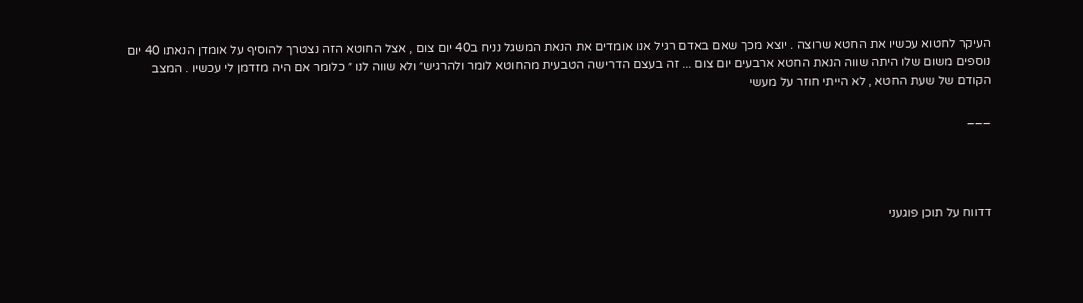העיקר לחטוא עכשיו את החטא שרוצה . יוצא מכך שאם באדם רגיל אנו אומדים את הנאת המשגל נניח ב40 יום צום , אצל החוטא הזה נצטרך להוסיף על אומדן הנאתו 40 יום נוספים משום שלו היתה שווה הנאת החטא ארבעים יום צום ... זה בעצם הדרישה הטבעית מהחוטא לומר ולהרגיש״ ולא שווה לנו ״ כלומר אם היה מזדמן לי עכשיו . המצב הקודם של שעת החטא , לא הייתי חוזר על מעשי

___




דדווח על תוכן פוגעני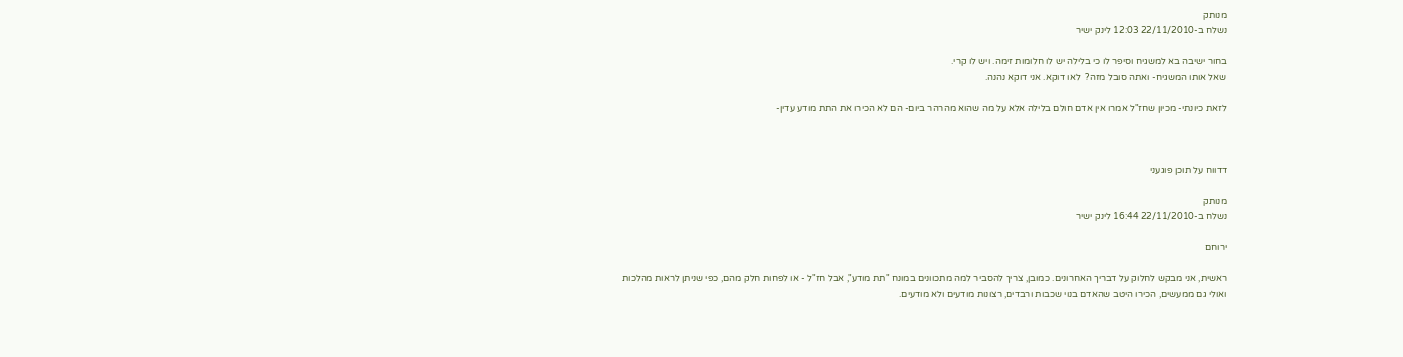מנותק
נשלח ב-22/11/2010 12:03 לינק ישיר

בחור ישיבה בא למשגיח וסיפר לו כי בלילה יש לו חלומות זימה. ויש לו קרי.
שאל אותו המשגיח- ואתה סובל מזה?  לאו דוקא. אני דוקא נהנה.

לזאת כיונתי- מכיון שחז"ל אמרו אין אדם חולם בלילה אלא על מה שהוא מהרהר ביום- הם לא הכירו את התת מודע עדין-



דדווח על תוכן פוגעני

מנותק
נשלח ב-22/11/2010 16:44 לינק ישיר

ירוחם

ראשית, אני מבקש לחלוק על דבריך האחרונים. כמובן, צריך להסביר למה מתכוונים במונח "תת מודע", אבל חז"ל - או לפחות חלק מהם, כפי שניתן לראות מהלכות ואולי גם ממעשים, הכירו היטב שהאדם בנוי שכבות ורבדים, רצונות מודעים ולא מודעים.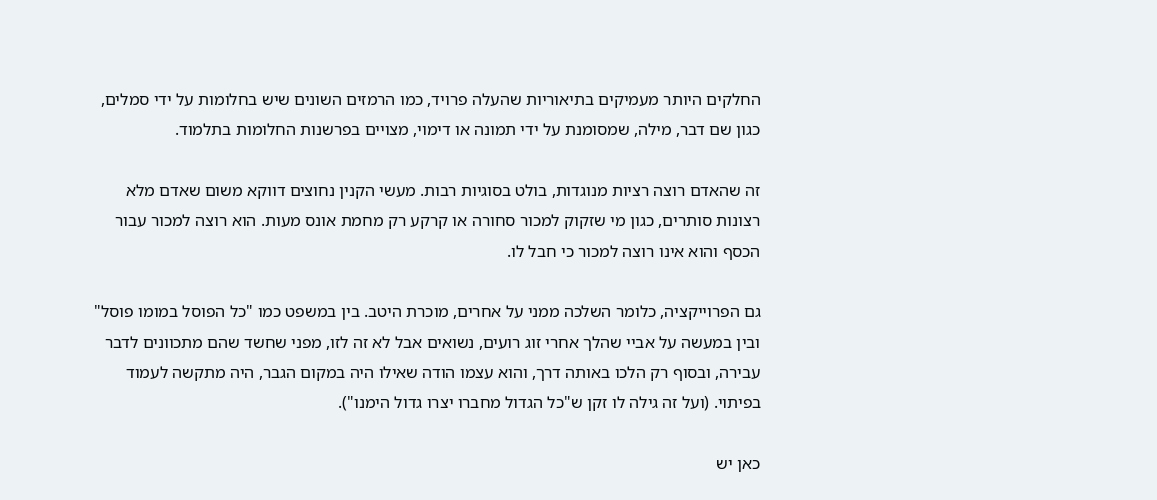החלקים היותר מעמיקים בתיאוריות שהעלה פרויד, כמו הרמזים השונים שיש בחלומות על ידי סמלים, כגון שם דבר, מילה, שמסומנת על ידי תמונה או דימוי, מצויים בפרשנות החלומות בתלמוד.

זה שהאדם רוצה רציות מנוגדות, בולט בסוגיות רבות. מעשי הקנין נחוצים דווקא משום שאדם מלא רצונות סותרים, כגון מי שזקוק למכור סחורה או קרקע רק מחמת אונס מעות. הוא רוצה למכור עבור הכסף והוא אינו רוצה למכור כי חבל לו.

גם הפרוייקציה, כלומר השלכה ממני על אחרים, מוכרת היטב. בין במשפט כמו "כל הפוסל במומו פוסל" ובין במעשה על אביי שהלך אחרי זוג רועים, נשואים אבל לא זה לזו, מפני שחשד שהם מתכוונים לדבר עבירה, ובסוף רק הלכו באותה דרך, והוא עצמו הודה שאילו היה במקום הגבר, היה מתקשה לעמוד בפיתוי. (ועל זה גילה לו זקן ש"כל הגדול מחברו יצרו גדול הימנו").

כאן יש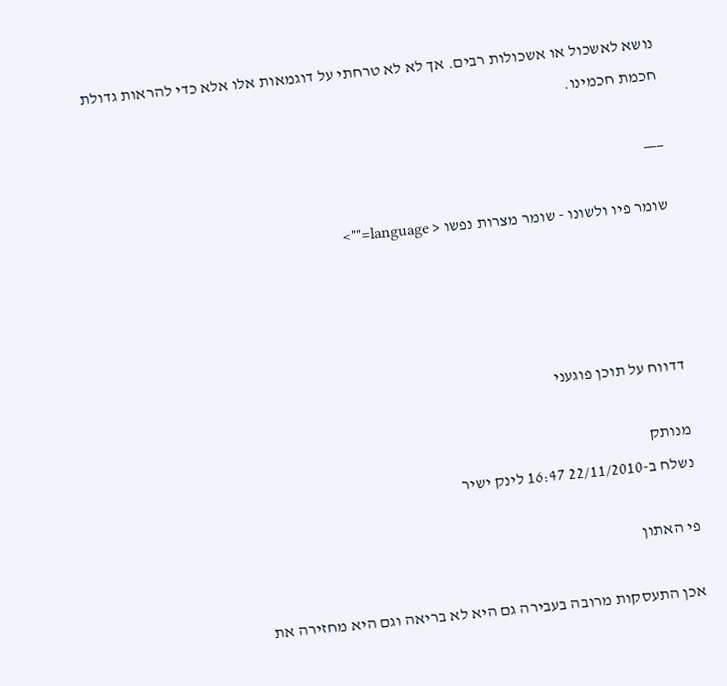נושא לאשכול או אשכולות רבים. אך לא לא טרחתי על דוגמאות אלו אלא כדי להראות גדולת חכמת חכמינו.

___

שומר פיו ולשונו - שומר מצרות נפשו < language="">




דדווח על תוכן פוגעני

מנותק
נשלח ב-22/11/2010 16:47 לינק ישיר

פי האתון

אכן התעסקות מרובה בעבירה גם היא לא בריאה וגם היא מחזירה את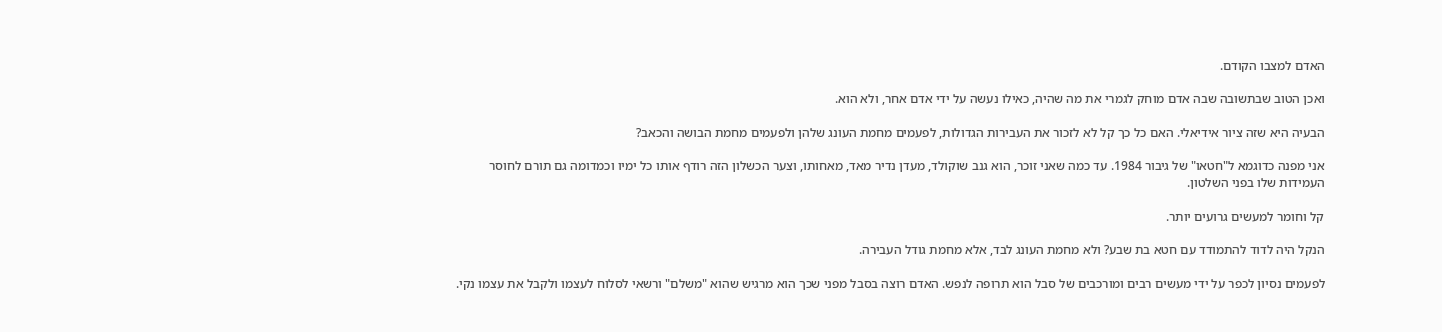האדם למצבו הקודם.

ואכן הטוב שבתשובה שבה אדם מוחק לגמרי את מה שהיה, כאילו נעשה על ידי אדם אחר, ולא הוא.

הבעיה היא שזה ציור אידיאלי. האם כל כך קל לא לזכור את העבירות הגדולות, לפעמים מחמת העונג שלהן ולפעמים מחמת הבושה והכאב?

אני מפנה כדוגמא ל"חטאו" של גיבור 1984. עד כמה שאני זוכר, הוא גנב שוקולד, מעדן נדיר מאד, מאחותו, וצער הכשלון הזה רודף אותו כל ימיו וכמדומה גם תורם לחוסר העמידות שלו בפני השלטון.

קל וחומר למעשים גרועים יותר.

הנקל היה לדוד להתמודד עם חטא בת שבע? ולא מחמת העונג לבד, אלא מחמת גודל העבירה.

לפעמים נסיון לכפר על ידי מעשים רבים ומורכבים של סבל הוא תרופה לנפש. האדם רוצה בסבל מפני שכך הוא מרגיש שהוא "משלם" ורשאי לסלוח לעצמו ולקבל את עצמו נקי.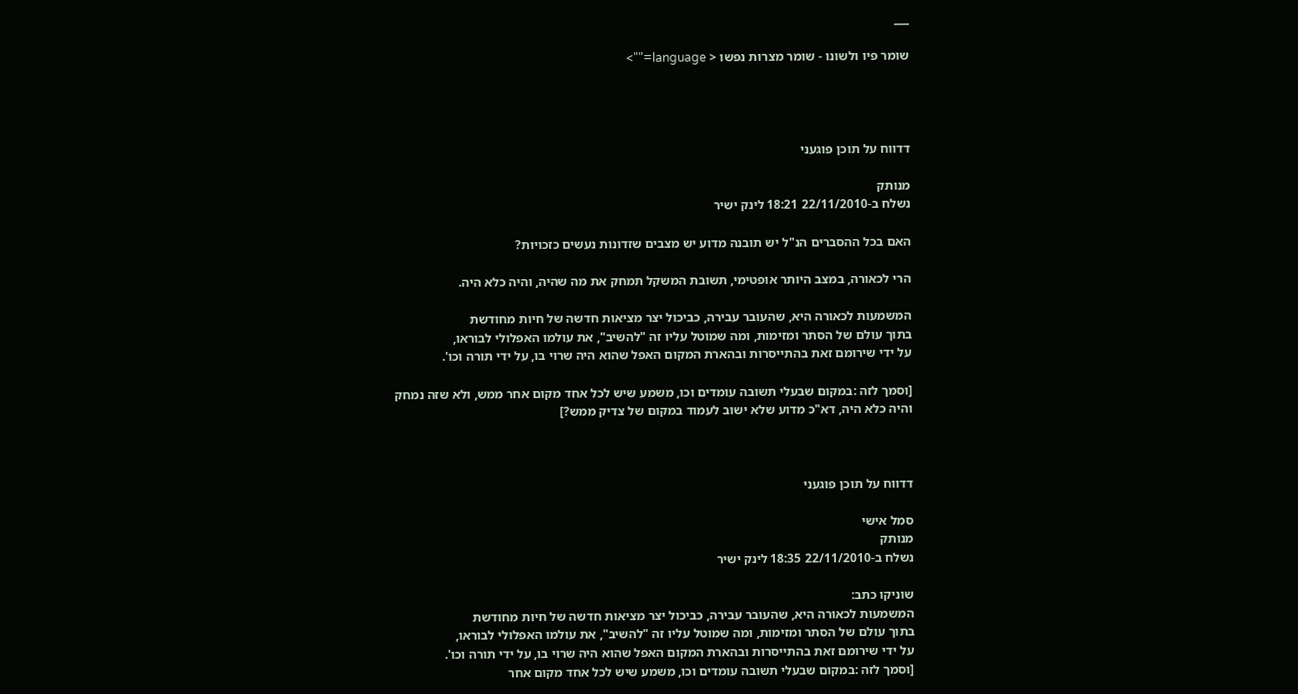___

שומר פיו ולשונו - שומר מצרות נפשו < language="">




דדווח על תוכן פוגעני

מנותק
נשלח ב-22/11/2010 18:21 לינק ישיר

האם בכל ההסברים הנ"ל יש תובנה מדוע יש מצבים שזדונות נעשים כזכויות?

הרי לכאורה, במצב היותר אופטימי, תשובת המשקל תמחק את מה שהיה, והיה כלא היה.

המשמעות לכאורה היא, שהעובר עבירה, כביכול יצר מציאות חדשה של חיות מחודשת
בתוך עולם של הסתר ומזימות, ומה שמוטל עליו זה "להשיב", את עולמו האפלולי לבוראו,
על ידי שירומם זאת בהתייסרות ובהארת המקום האפל שהוא היה שרוי בו, על ידי תורה וכו'.

[וסמך לזה :במקום שבעלי תשובה עומדים וכו, משמע שיש לכל אחד מקום אחר ממש, ולא שזה נמחק
והיה כלא היה, דא"כ מדוע שלא ישוב לעמוד במקום של צדיק ממש?]



דדווח על תוכן פוגעני

סמל אישי
מנותק
נשלח ב-22/11/2010 18:35 לינק ישיר

שוניקו כתב:
המשמעות לכאורה היא, שהעובר עבירה, כביכול יצר מציאות חדשה של חיות מחודשת
בתוך עולם של הסתר ומזימות, ומה שמוטל עליו זה "להשיב", את עולמו האפלולי לבוראו,
על ידי שירומם זאת בהתייסרות ובהארת המקום האפל שהוא היה שרוי בו, על ידי תורה וכו'.
[וסמך לזה :במקום שבעלי תשובה עומדים וכו, משמע שיש לכל אחד מקום אחר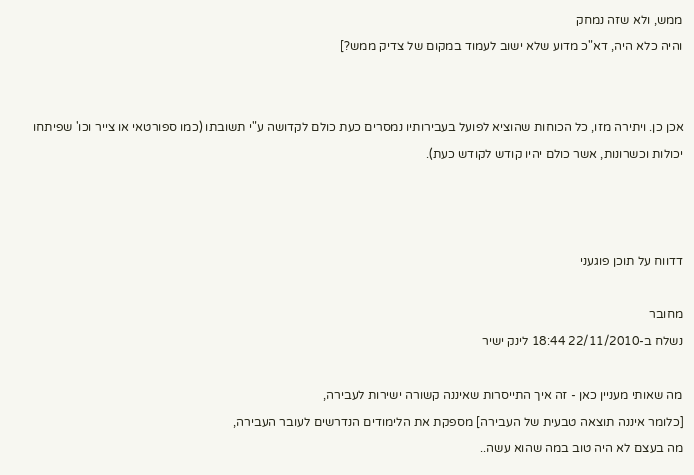ממש, ולא שזה נמחק
והיה כלא היה, דא"כ מדוע שלא ישוב לעמוד במקום של צדיק ממש?]


אכן כן. ויתירה מזו, כל הכוחות שהוציא לפועל בעבירותיו נמסרים כעת כולם לקדושה ע"י תשובתו (כמו ספורטאי או צייר וכו' שפיתחו יכולות וכשרונות, אשר כולם יהיו קודש לקודש כעת).



דדווח על תוכן פוגעני

מחובר
נשלח ב-22/11/2010 18:44 לינק ישיר

מה שאותי מעניין כאן - זה איך התייסרות שאיננה קשורה ישירות לעבירה,
[כלומר איננה תוצאה טבעית של העבירה] מספקת את הלימודים הנדרשים לעובר העבירה,
מה בעצם לא היה טוב במה שהוא עשה..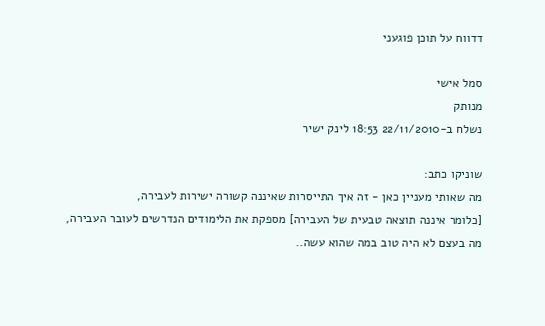דדווח על תוכן פוגעני

סמל אישי
מנותק
נשלח ב-22/11/2010 18:53 לינק ישיר

שוניקו כתב:
מה שאותי מעניין כאן - זה איך התייסרות שאיננה קשורה ישירות לעבירה,
[כלומר איננה תוצאה טבעית של העבירה] מספקת את הלימודים הנדרשים לעובר העבירה,
מה בעצם לא היה טוב במה שהוא עשה..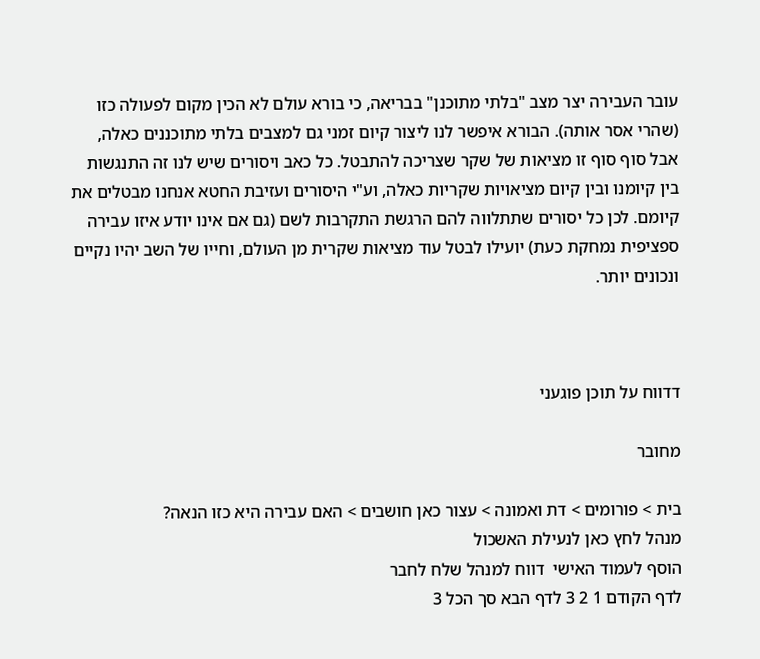עובר העבירה יצר מצב "בלתי מתוכנן" בבריאה, כי בורא עולם לא הכין מקום לפעולה כזו (שהרי אסר אותה). הבורא איפשר לנו ליצור קיום זמני גם למצבים בלתי מתוכננים כאלה, אבל סוף סוף זו מציאות של שקר שצריכה להתבטל. כל כאב ויסורים שיש לנו זה התנגשות בין קיומנו ובין קיום מציאויות שקריות כאלה, וע"י היסורים ועזיבת החטא אנחנו מבטלים את קיומם. לכן כל יסורים שתתלווה להם הרגשת התקרבות לשם (גם אם אינו יודע איזו עבירה ספציפית נמחקת כעת) יועילו לבטל עוד מציאות שקרית מן העולם, וחייו של השב יהיו נקיים ונכונים יותר.



דדווח על תוכן פוגעני

מחובר

בית > פורומים > דת ואמונה > עצור כאן חושבים > האם עבירה היא כזו הנאה?
מנהל לחץ כאן לנעילת האשכול
הוסף לעמוד האישי  דווח למנהל שלח לחבר
לדף הקודם 1 2 3 לדף הבא סך הכל 3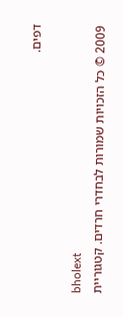דפים.

bholext
2009 © כל הזכויות שמורות לבחדרי חרדים. קטגוריית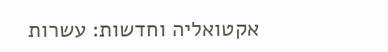אקטואליה וחדשות: עשרות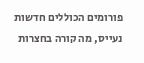פורומים הכוללים חדשות נעייס, מה קורה בחצרות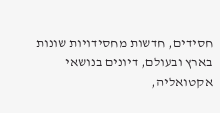חסידים, חדשות מחסידויות שונות בארץ ובעולם, דיונים בנושאי אקטואליה,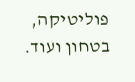פוליטיקה, בטחון ועוד.